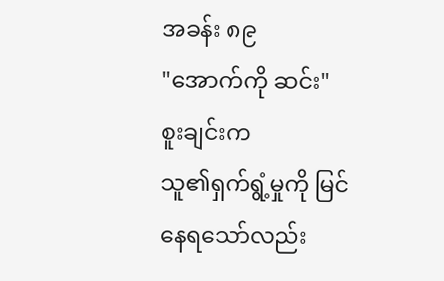အခန်း ၈၉
"အောက်ကို ဆင်း"
စူးချင်းက
သူ၏ရှက်ရွံ့မှုကို မြင်နေရသော်လည်း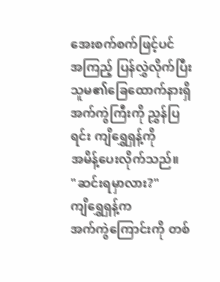အေးစက်စက်ဖြင့်ပင်
အကြည့် ပြန်လွှဲလိုက်ပြီး သူမ၏ခြေထောက်နားရှိ အက်ကွဲကြီးကို ညွှန်ပြရင်း ကျိရွှေရှန့်ကို
အမိန့်ပေးလိုက်သည်။
"ဆင်းရမှာလား?"
ကျိရွှေရှန့်က
အက်ကွဲကြောင်းကို တစ်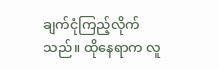ချက်ငုံကြည့်လိုက်သည်။ ထိုနေရာက လူ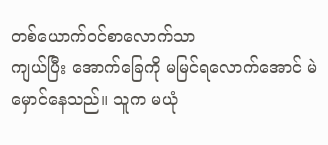တစ်ယောက်ဝင်စာလောက်သာ
ကျယ်ပြီး အောက်ခြေကို မမြင်ရလောက်အောင် မဲမှောင်နေသည်။ သူက မယုံ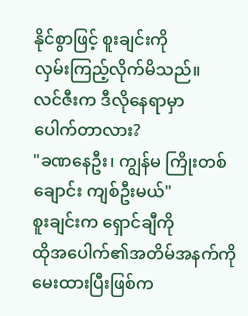နိုင်စွာဖြင့် စူးချင်းကို
လှမ်းကြည့်လိုက်မိသည်။
လင်ဇီးက ဒီလိုနေရာမှာ
ပေါက်တာလား?
"ခဏနေဦး၊ ကျွန်မ ကြိုးတစ်ချောင်း ကျစ်ဦးမယ်"
စူးချင်းက ရှောင်ချီကို
ထိုအပေါက်၏အတိမ်အနက်ကို မေးထားပြီးဖြစ်က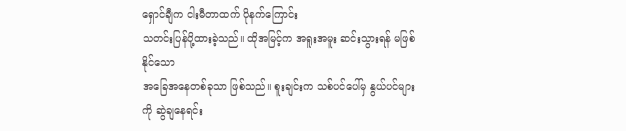ရှောင်ချီက ငါးမီတာထက် ပိုနက်ကြောင်း
သတင်းပြန်ပို့ထားခဲ့သည်။ ထိုအမြင့်က အရူးအမူး ဆင်းသွားရန် မဖြစ်နိုင်သော
အခြေအနေတစ်ခုသာ ဖြစ်သည်။ စူးချင်းက သစ်ပင်ပေါ်မှ နွယ်ပင်များကို ဆွဲချနေရင်း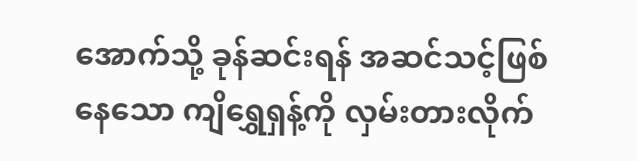အောက်သို့ ခုန်ဆင်းရန် အဆင်သင့်ဖြစ်နေသော ကျိရွှေရှန့်ကို လှမ်းတားလိုက်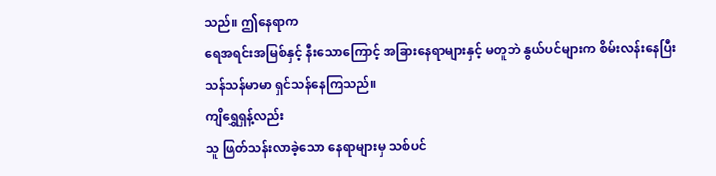သည်။ ဤနေရာက
ရေအရင်းအမြစ်နှင့် နီးသောကြောင့် အခြားနေရာများနှင့် မတူဘဲ နွယ်ပင်များက စိမ်းလန်းနေပြီး
သန်သန်မာမာ ရှင်သန်နေကြသည်။
ကျိရွှေရှန့်လည်း
သူ ဖြတ်သန်းလာခဲ့သော နေရာများမှ သစ်ပင်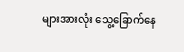များအားလုံး သွေ့ခြောက်နေ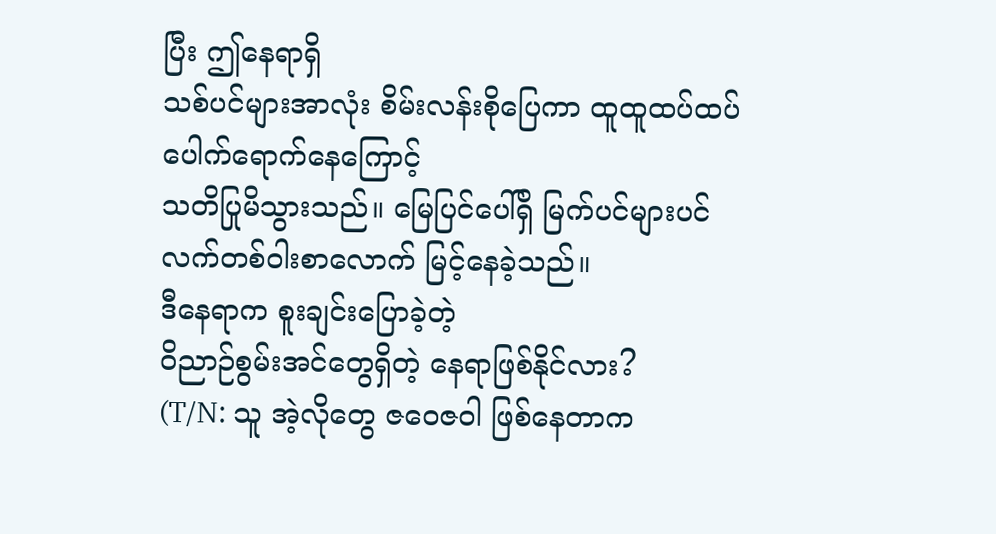ပြီး ဤနေရာရှိ
သစ်ပင်များအာလုံး စိမ်းလန်းစိုပြေကာ ထူထူထပ်ထပ် ပေါက်ရောက်နေကြောင့်
သတိပြုမိသွားသည်။ မြေပြင်ပေါ်ရှိ မြက်ပင်များပင် လက်တစ်ဝါးစာလောက် မြင့်နေခဲ့သည်။
ဒီနေရာက စူးချင်းပြောခဲ့တဲ့
ဝိညာဉ်စွမ်းအင်တွေရှိတဲ့ နေရာဖြစ်နိုင်လား?
(T/N: သူ အဲ့လိုတွေ ဇဝေဇဝါ ဖြစ်နေတာက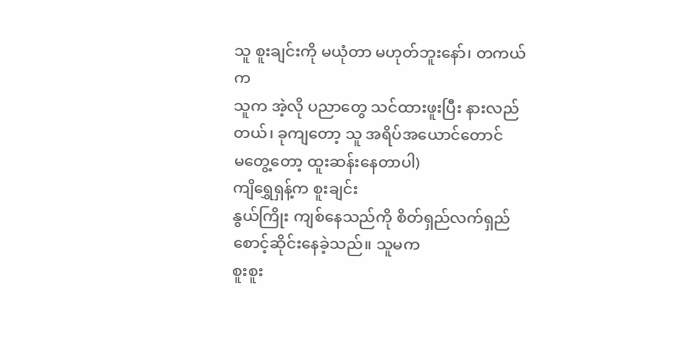သူ စူးချင်းကို မယုံတာ မဟုတ်ဘူးနော်၊ တကယ်က
သူက အဲ့လို ပညာတွေ သင်ထားဖူးပြီး နားလည်တယ်၊ ခုကျတော့ သူ အရိပ်အယောင်တောင်
မတွေ့တော့ ထူးဆန်းနေတာပါ)
ကျိရွှေရှန့်က စူးချင်း
နွယ်ကြိုး ကျစ်နေသည်ကို စိတ်ရှည်လက်ရှည် စောင့်ဆိုင်းနေခဲ့သည်။ သူမက
စူးစူး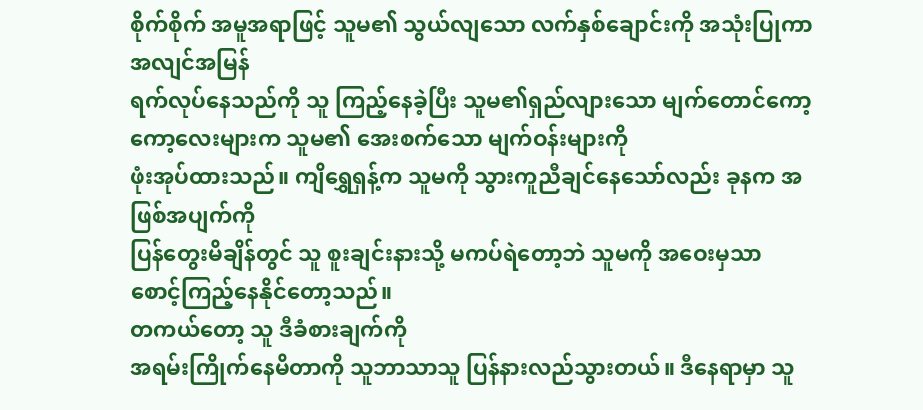စိုက်စိုက် အမူအရာဖြင့် သူမ၏ သွယ်လျသော လက်နှစ်ချောင်းကို အသုံးပြုကာ အလျင်အမြန်
ရက်လုပ်နေသည်ကို သူ ကြည့်နေခဲ့ပြီး သူမ၏ရှည်လျားသော မျက်တောင်ကော့ကော့လေးများက သူမ၏ အေးစက်သော မျက်ဝန်းများကို
ဖုံးအုပ်ထားသည်။ ကျိရွှေရှန့်က သူမကို သွားကူညီချင်နေသော်လည်း ခုနက အဖြစ်အပျက်ကို
ပြန်တွေးမိချိန်တွင် သူ စူးချင်းနားသို့ မကပ်ရဲတော့ဘဲ သူမကို အဝေးမှသာ
စောင့်ကြည့်နေနိုင်တော့သည်။
တကယ်တော့ သူ ဒီခံစားချက်ကို
အရမ်းကြိုက်နေမိတာကို သူဘာသာသူ ပြန်နားလည်သွားတယ်။ ဒီနေရာမှာ သူ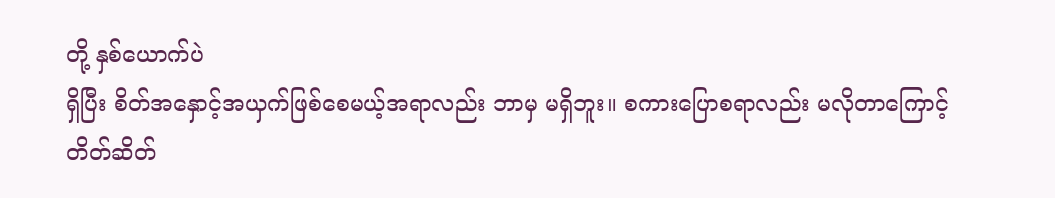တို့ နှစ်ယောက်ပဲ
ရှိပြီး စိတ်အနှောင့်အယှက်ဖြစ်စေမယ့်အရာလည်း ဘာမှ မရှိဘူး။ စကားပြောစရာလည်း မလိုတာကြောင့်
တိတ်ဆိတ်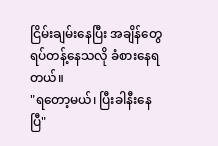ငြိမ်းချမ်းနေပြီး အချိန်တွေ ရပ်တန့်နေသလို ခံစားနေရတယ်။
"ရတော့မယ်၊ ပြီးခါနီးနေပြီ"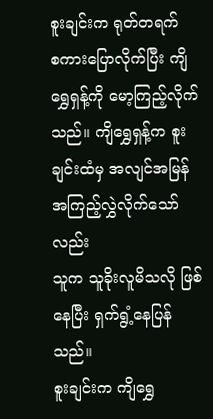စူးချင်းက ရုတ်တရက်
စကားပြောလိုက်ပြီး ကျိရွှေရှန့်ကို မော့ကြည့်လိုက်သည်။ ကျိရွှေရှန့်က စူးချင်းထံမှ အလျင်အမြန် အကြည့်လွှဲလိုက်သော်လည်း
သူက သူခိုးလူမိသလို ဖြစ်နေပြီး ရှက်ရွံ့နေပြန်သည်။
စူးချင်းက ကျိရွှေ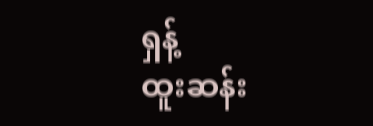ရှန့်
ထူးဆန်း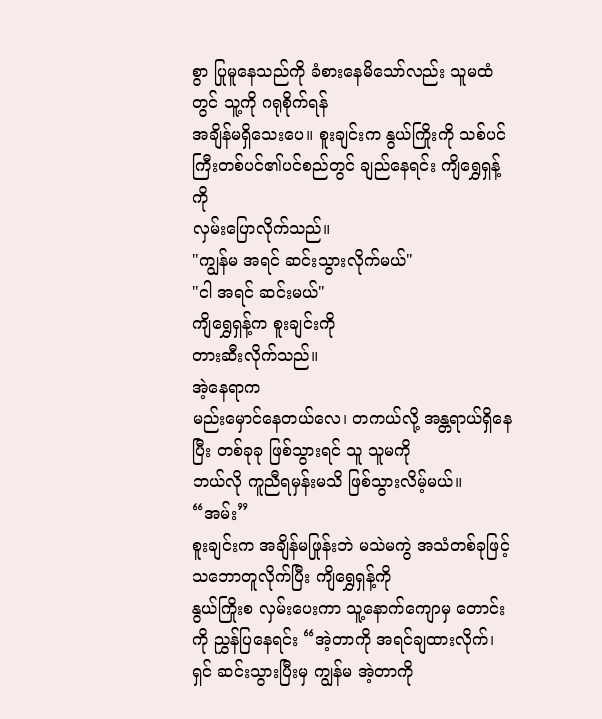စွာ ပြုမူနေသည်ကို ခံစားနေမိသော်လည်း သူမထံတွင် သူ့ကို ဂရုစိုက်ရန်
အချိန်မရှိသေးပေ။ စူးချင်းက နွယ်ကြိုးကို သစ်ပင်ကြီးတစ်ပင်၏ပင်စည်တွင် ချည်နေရင်း ကျိရွှေရှန့်ကို
လှမ်းပြောလိုက်သည်။
"ကျွန်မ အရင် ဆင်းသွားလိုက်မယ်"
"ငါ အရင် ဆင်းမယ်"
ကျိရွှေရှန့်က စူးချင်းကို
တားဆီးလိုက်သည်။
အဲ့နေရာက
မည်းမှောင်နေတယ်လေ၊ တကယ်လို့ အန္တရာယ်ရှိနေပြီး တစ်ခုခု ဖြစ်သွားရင် သူ သူမကို
ဘယ်လို ကူညီရမှန်းမသိ ဖြစ်သွားလိမ့်မယ်။
“အမ်း”
စူးချင်းက အချိန်မဖြုန်းဘဲ မသဲမကွဲ အသံတစ်ခုဖြင့် သဘောတူလိုက်ပြီး ကျိရွှေရှန့်ကို
နွယ်ကြိုးစ လှမ်းပေးကာ သူ့နောက်ကျောမှ တောင်းကို ညွှန်ပြနေရင်း “အဲ့တာကို အရင်ချထားလိုက်၊ ရှင် ဆင်းသွားပြီးမှ ကျွန်မ အဲ့တာကို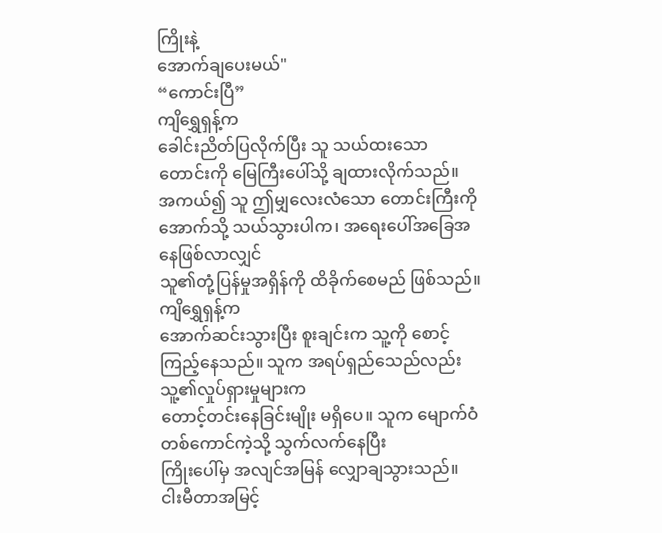ကြိုးနဲ့
အောက်ချပေးမယ်"
“ကောင်းပြီ”
ကျိရွှေရှန့်က
ခေါင်းညိတ်ပြလိုက်ပြီး သူ သယ်ထးသော တောင်းကို မြေကြီးပေါ်သို့ ချထားလိုက်သည်။
အကယ်၍ သူ ဤမျှလေးလံသော တောင်းကြီးကို အောက်သို့ သယ်သွားပါက၊ အရေးပေါ်အခြေအနေဖြစ်လာလျှင်
သူ၏တုံ့ပြန်မှုအရှိန်ကို ထိခိုက်စေမည် ဖြစ်သည်။
ကျိရွှေရှန့်က
အောက်ဆင်းသွားပြီး စူးချင်းက သူ့ကို စောင့်ကြည့်နေသည်။ သူက အရပ်ရှည်သေည်လည်း သူ့၏လှုပ်ရှားမှုများက
တောင့်တင်းနေခြင်းမျိုး မရှိပေ။ သူက မျောက်ဝံတစ်ကောင်ကဲ့သို့ သွက်လက်နေပြီး
ကြိုးပေါ်မှ အလျင်အမြန် လျှောချသွားသည်။
ငါးမီတာအမြင့်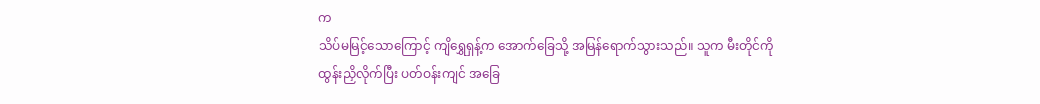က
သိပ်မမြင့်သောကြောင့် ကျိရွှေရှန့်က အောက်ခြေသို့ အမြန်ရောက်သွားသည်။ သူက မီးတိုင်ကို
ထွန်းညှိလိုက်ပြီး ပတ်ဝန်းကျင် အခြေ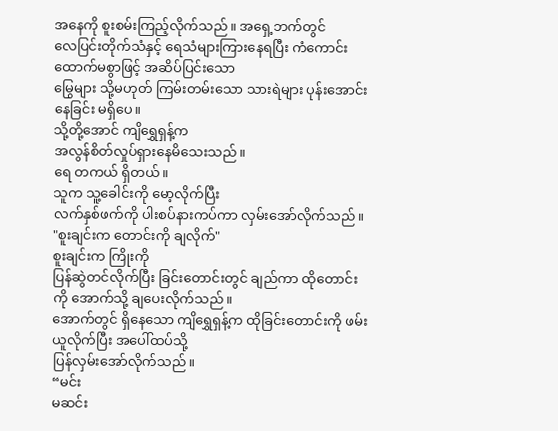အနေကို စူးစမ်းကြည့်လိုက်သည်။ အရှေ့ဘက်တွင်
လေပြင်းတိုက်သံနှင့် ရေသံများကြားနေရပြီး ကံကောင်းထောက်မစွာဖြင့် အဆိပ်ပြင်းသော
မြွေများ သို့မဟုတ် ကြမ်းတမ်းသော သားရဲများ ပုန်းအောင်းနေခြင်း မရှိပေ။
သို့တို့အောင် ကျိရွှေရှန့်က
အလွန်စိတ်လှုပ်ရှားနေမိသေးသည်။
ရေ တကယ် ရှိတယ်။
သူက သူ့ခေါင်းကို မော့လိုက်ပြီး
လက်နှစ်ဖက်ကို ပါးစပ်နားကပ်ကာ လှမ်းအော်လိုက်သည်။
"စူးချင်းက တောင်းကို ချလိုက်"
စူးချင်းက ကြိုးကို
ပြန်ဆွဲတင်လိုက်ပြီး ခြင်းတောင်းတွင် ချည်ကာ ထိုတောင်းကို အောက်သို့ ချပေးလိုက်သည်။
အောက်တွင် ရှိနေသော ကျိရွှေရှန့်က ထိုခြင်းတောင်းကို ဖမ်းယူလိုက်ပြီး အပေါ်ထပ်သို့
ပြန်လှမ်းအော်လိုက်သည်။
“မင်း
မဆင်း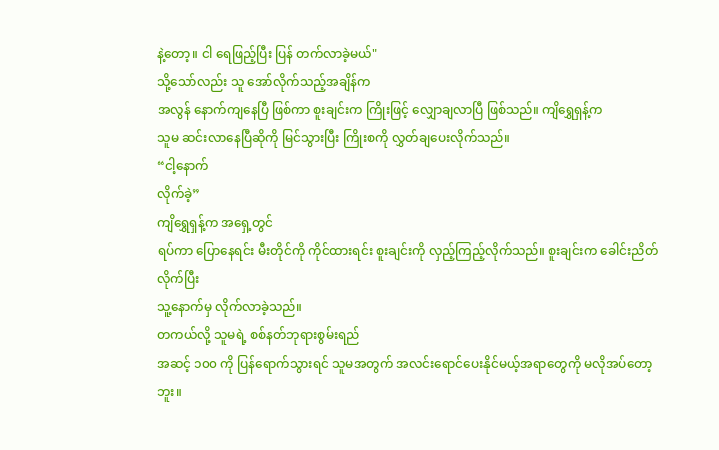နဲ့တော့။ ငါ ရေဖြည့်ပြီး ပြန် တက်လာခဲ့မယ်"
သို့သော်လည်း သူ အော်လိုက်သည့်အချိန်က
အလွန် နောက်ကျနေပြီ ဖြစ်ကာ စူးချင်းက ကြိုးဖြင့် လျှောချလာပြီ ဖြစ်သည်။ ကျိရွှေရှန့်က
သူမ ဆင်းလာနေပြီဆိုကို မြင်သွားပြီး ကြိုးစကို လွှတ်ချပေးလိုက်သည်။
“ငါ့နောက်
လိုက်ခဲ့”
ကျိရွှေရှန့်က အရှေ့တွင်
ရပ်ကာ ပြောနေရင်း မီးတိုင်ကို ကိုင်ထားရင်း စူးချင်းကို လှည့်ကြည့်လိုက်သည်။ စူးချင်းက ခေါင်းညိတ်လိုက်ပြီး
သူ့နောက်မှ လိုက်လာခဲ့သည်။
တကယ်လို့ သူမရဲ့ စစ်နတ်ဘုရားစွမ်းရည်
အဆင့် ၁၀၀ ကို ပြန်ရောက်သွားရင် သူမအတွက် အလင်းရောင်ပေးနိုင်မယ့်အရာတွေကို မလိုအပ်တော့ဘူး။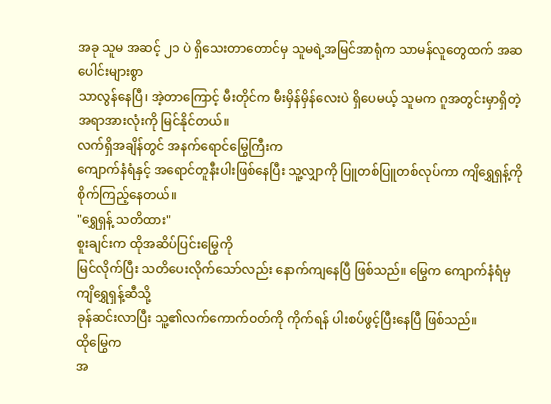အခု သူမ အဆင့် ၂၁ ပဲ ရှိသေးတာတောင်မှ သူမရဲ့အမြင်အာရုံက သာမန်လူတွေထက် အဆပေါင်းများစွာ
သာလွန်နေပြီ၊ အဲ့တာကြောင့် မီးတိုင်က မီးမှိန်မှိန်လေးပဲ ရှိပေမယ့် သူမက ဂူအတွင်းမှာရှိတဲ့
အရာအားလုံးကို မြင်နိုင်တယ်။
လက်ရှိအချိန်တွင် အနက်ရောင်မြွေကြီးက
ကျောက်နံရံနှင့် အရောင်တူနီးပါးဖြစ်နေပြီး သူ့လျှာကို ပြူတစ်ပြူတစ်လုပ်ကာ ကျိရွှေရှန့်ကို
စိုက်ကြည့်နေတယ်။
"ရွှေရှန့် သတိထား"
စူးချင်းက ထိုအဆိပ်ပြင်းမြွေကို
မြင်လိုက်ပြီး သတိပေးလိုက်သော်လည်း နောက်ကျနေပြီ ဖြစ်သည်။ မြွေက ကျောက်နံရံမှ ကျိရွှေရှန့်ဆီသို့
ခုန်ဆင်းလာပြီး သူ့၏လက်ကောက်ဝတ်ကို ကိုက်ရန် ပါးစပ်ဖွင့်ပြီးနေပြီ ဖြစ်သည်။
ထိုမြွေက
အ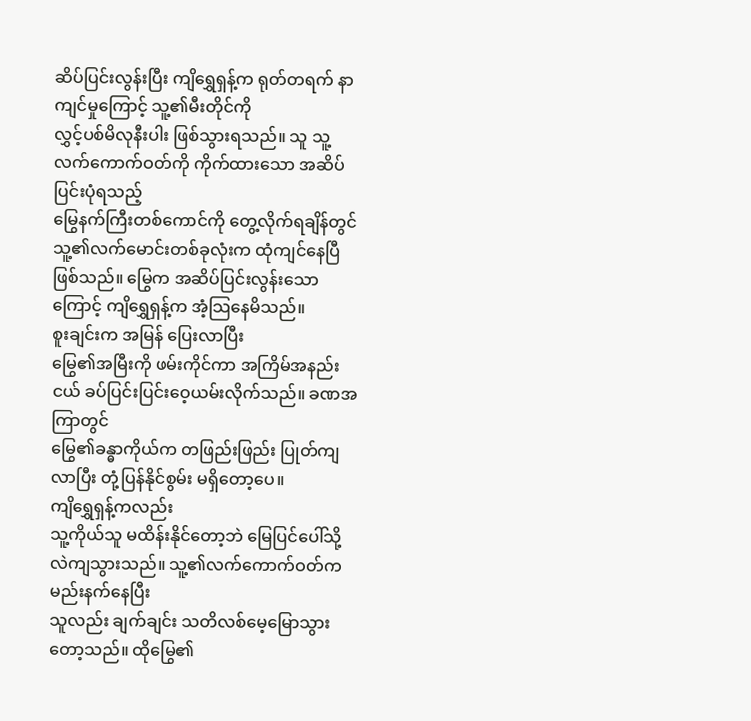ဆိပ်ပြင်းလွန်းပြီး ကျိရွှေရှန့်က ရုတ်တရက် နာကျင်မှုကြောင့် သူ့၏မီးတိုင်ကို
လွှင့်ပစ်မိလုနီးပါး ဖြစ်သွားရသည်။ သူ သူ့လက်ကောက်ဝတ်ကို ကိုက်ထားသော အဆိပ်ပြင်းပုံရသည့်
မြွေနက်ကြီးတစ်ကောင်ကို တွေ့လိုက်ရချိန်တွင် သူ့၏လက်မောင်းတစ်ခုလုံးက ထုံကျင်နေပြီ
ဖြစ်သည်။ မြွေက အဆိပ်ပြင်းလွန်းသောကြောင့် ကျိရွှေရှန့်က အံ့သြနေမိသည်။
စူးချင်းက အမြန် ပြေးလာပြီး
မြွေ၏အမြီးကို ဖမ်းကိုင်ကာ အကြိမ်အနည်းငယ် ခပ်ပြင်းပြင်းဝေ့ယမ်းလိုက်သည်။ ခဏအကြာတွင်
မြွေ၏ခန္ဓာကိုယ်က တဖြည်းဖြည်း ပြုတ်ကျလာပြီး တုံ့ပြန်နိုင်စွမ်း မရှိတော့ပေ။
ကျိရွှေရှန့်ကလည်း
သူ့ကိုယ်သူ မထိန်းနိုင်တော့ဘဲ မြေပြင်ပေါ်သို့ လဲကျသွားသည်။ သူ့၏လက်ကောက်ဝတ်က မည်းနက်နေပြီး
သူလည်း ချက်ချင်း သတိလစ်မေ့မြောသွားတော့သည်။ ထိုမြွေ၏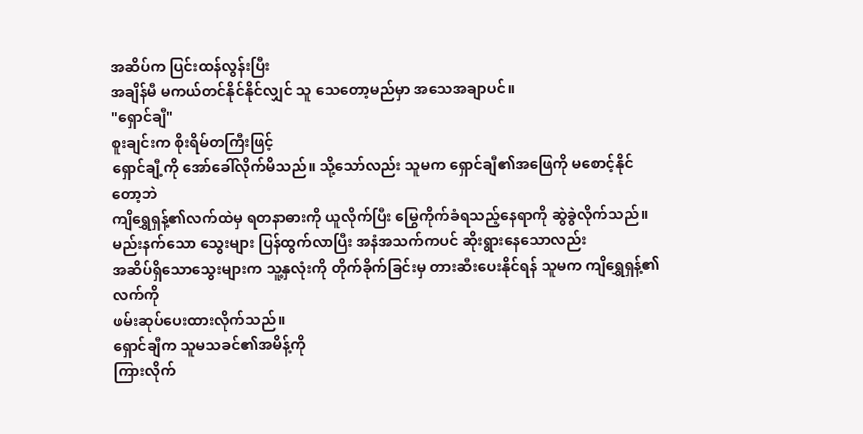အဆိပ်က ပြင်းထန်လွန်းပြီး
အချိန်မီ မကယ်တင်နိုင်နိုင်လျှင် သူ သေတော့မည်မှာ အသေအချာပင်။
"ရှောင်ချီ"
စူးချင်းက စိုးရိမ်တကြီးဖြင့်
ရှောင်ချီ့ကို အော်ခေါ်လိုက်မိသည်။ သို့သော်လည်း သူမက ရှောင်ချီ၏အဖြေကို မစောင့်နိုင်တော့ဘဲ
ကျိရွှေရှန့်၏လက်ထဲမှ ရတနာဓားကို ယူလိုက်ပြီး မြွေကိုက်ခံရသည့်နေရာကို ဆွဲခွဲလိုက်သည်။
မည်းနက်သော သွေးများ ပြန်ထွက်လာပြီး အနံအသက်ကပင် ဆိုးရွားနေသောလည်း
အဆိပ်ရှိသောသွေးများက သူ့နှလုံးကို တိုက်ခိုက်ခြင်းမှ တားဆီးပေးနိုင်ရန် သူမက ကျိရွှေရှန့်၏လက်ကို
ဖမ်းဆုပ်ပေးထားလိုက်သည်။
ရှောင်ချီက သူမသခင်၏အမိန့်ကို
ကြားလိုက်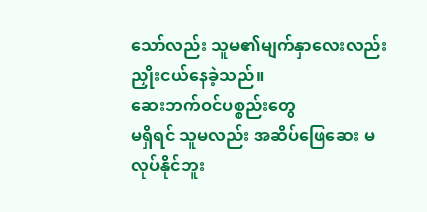သော်လည်း သူမ၏မျက်နှာလေးလည်း ညှိုးငယ်နေခဲ့သည်။
ဆေးဘက်ဝင်ပစ္စည်းတွေ
မရှိရင် သူမလည်း အဆိပ်ဖြေဆေး မလုပ်နိုင်ဘူး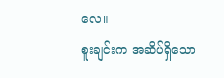လေ။
စူးချင်းက အဆိပ်ရှိသော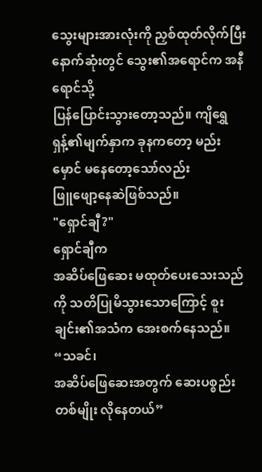သွေးများအားလုံးကို ညှစ်ထုတ်လိုက်ပြီး နောက်ဆုံးတွင် သွေး၏အရောင်က အနီရောင်သို့
ပြန်ပြောင်းသွားတော့သည်။ ကျိရွှေရှန့်၏မျက်နှာက ခုနကတော့ မည်းမှောင် မနေတော့သော်လည်း
ဖြူဖျော့နေဆဲဖြစ်သည်။
"ရှောင်ချီ?"
ရှောင်ချီက
အဆိပ်ဖြေဆေး မထုတ်ပေးသေးသည်ကို သတိပြုမိသွားသောကြောင့် စူးချင်း၏အသံက အေးစက်နေသည်။
“သခင်၊
အဆိပ်ဖြေဆေးအတွက် ဆေးပစ္စည်းတစ်မျိုး လိုနေတယ်”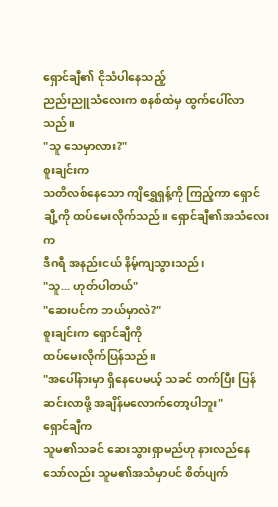ရှောင်ချီ၏ ငိုသံပါနေသည့်
ညည်းညူသံလေးက စနစ်ထဲမှ ထွက်ပေါ်လာသည်။
"သူ သေမှာလား?"
စူးချင်းက
သတိလစ်နေသော ကျိရွှေရှန့်ကို ကြည့်ကာ ရှောင်ချီ့ကို ထပ်မေးလိုက်သည်။ ရှောင်ချီ၏အသံလေးက
ဒီဂရီ အနည်းငယ် နိမ့်ကျသွားသည်၊
"သူ... ဟုတ်ပါတယ်"
"ဆေးပင်က ဘယ်မှာလဲ?"
စူးချင်းက ရှောင်ချီကို
ထပ်မေးလိုက်ပြန်သည်။
"အပေါ်နားမှာ ရှိနေပေမယ့် သခင် တက်ပြီး ပြန်ဆင်းလာဖို့ အချိန်မလောက်တော့ပါဘူး"
ရှောင်ချီက
သူမ၏သခင် ဆေးသွားရှာမည်ဟု နားလည်နေသော်လည်း သူမ၏အသံမှာပင် စိတ်ပျက်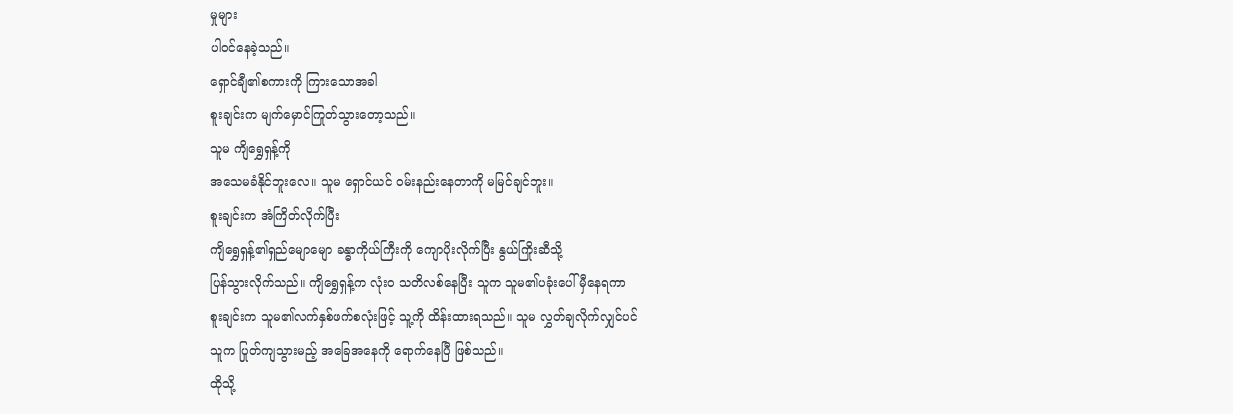မှုများ
ပါဝင်နေခဲ့သည်။
ရှောင်ချီ၏စကားကို ကြားသောအခါ
စူးချင်းက မျက်မှောင်ကြုတ်သွားတော့သည်။
သူမ ကျိရွှေရှန့်ကို
အသေမခံနိုင်ဘူးလေ။ သူမ ရှောင်ယင် ဝမ်းနည်းနေတာကို မမြင်ချင်ဘူး။
စူးချင်းက အံကြိတ်လိုက်ပြီး
ကျိရွှေရှန့်၏ရှည်မျောမျော ခန္ဓာကိုယ်ကြီးကို ကျောပိုးလိုက်ပြီး နွယ်ကြိုးဆီသို့
ပြန်သွားလိုက်သည်။ ကျိရွှေရှန့်က လုံးဝ သတိလစ်နေပြီး သူက သူမ၏ပခုံးပေါ် မှီနေရကာ
စူးချင်းက သူမ၏လက်နှစ်ဖက်စလုံးဖြင့် သူ့ကို ထိန်းထားရသည်။ သူမ လွှတ်ချလိုက်လျှင်ပင်
သူက ပြုတ်ကျသွားမည့် အခြေအနေကို ရောက်နေပြီ ဖြစ်သည်။
ထိုသို့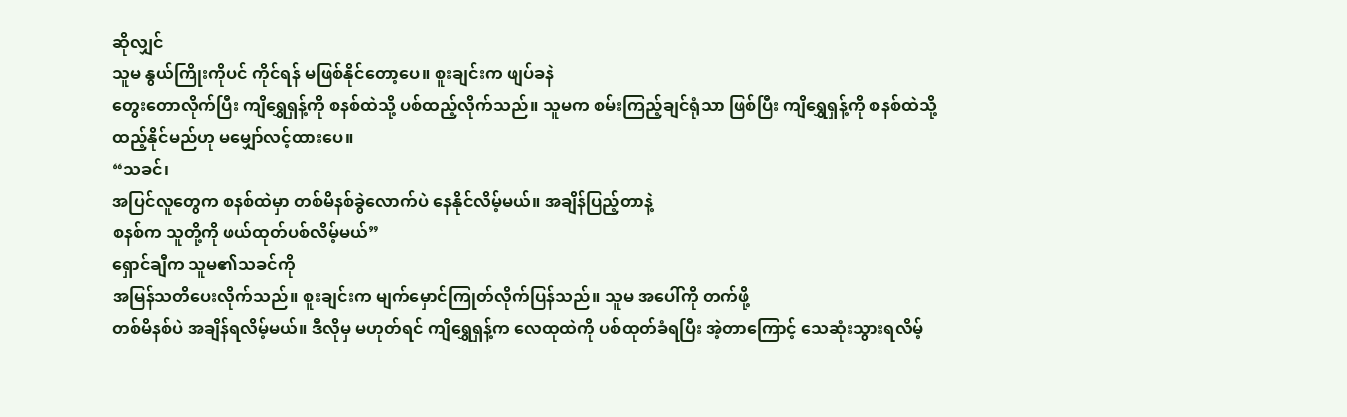ဆိုလျှင်
သူမ နွယ်ကြိုးကိုပင် ကိုင်ရန် မဖြစ်နိုင်တော့ပေ။ စူးချင်းက ဖျပ်ခနဲ
တွေးတောလိုက်ပြီး ကျိရွှေရှန့်ကို စနစ်ထဲသို့ ပစ်ထည့်လိုက်သည်။ သူမက စမ်းကြည့်ချင်ရုံသာ ဖြစ်ပြီး ကျိရွှေရှန့်ကို စနစ်ထဲသို့
ထည့်နိုင်မည်ဟု မမျှော်လင့်ထားပေ။
“သခင်၊
အပြင်လူတွေက စနစ်ထဲမှာ တစ်မိနစ်ခွဲလောက်ပဲ နေနိုင်လိမ့်မယ်။ အချိန်ပြည့်တာနဲ့
စနစ်က သူတို့ကို ဖယ်ထုတ်ပစ်လိမ့်မယ်”
ရှောင်ချီက သူမ၏သခင်ကို
အမြန်သတိပေးလိုက်သည်။ စူးချင်းက မျက်မှောင်ကြုတ်လိုက်ပြန်သည်။ သူမ အပေါ်ကို တက်ဖို့
တစ်မိနစ်ပဲ အချိန်ရလိမ့်မယ်။ ဒီလိုမှ မဟုတ်ရင် ကျိရွှေရှန့်က လေထုထဲကို ပစ်ထုတ်ခံရပြီး အဲ့တာကြောင့် သေဆုံးသွားရလိမ့်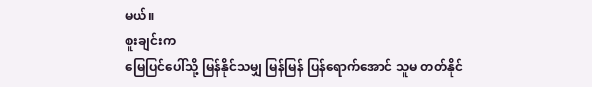မယ်။
စူးချင်းက
မြေပြင်ပေါ်သို့ မြန်နိုင်သမျှ မြန်မြန် ပြန်ရောက်အောင် သူမ တတ်နိုင်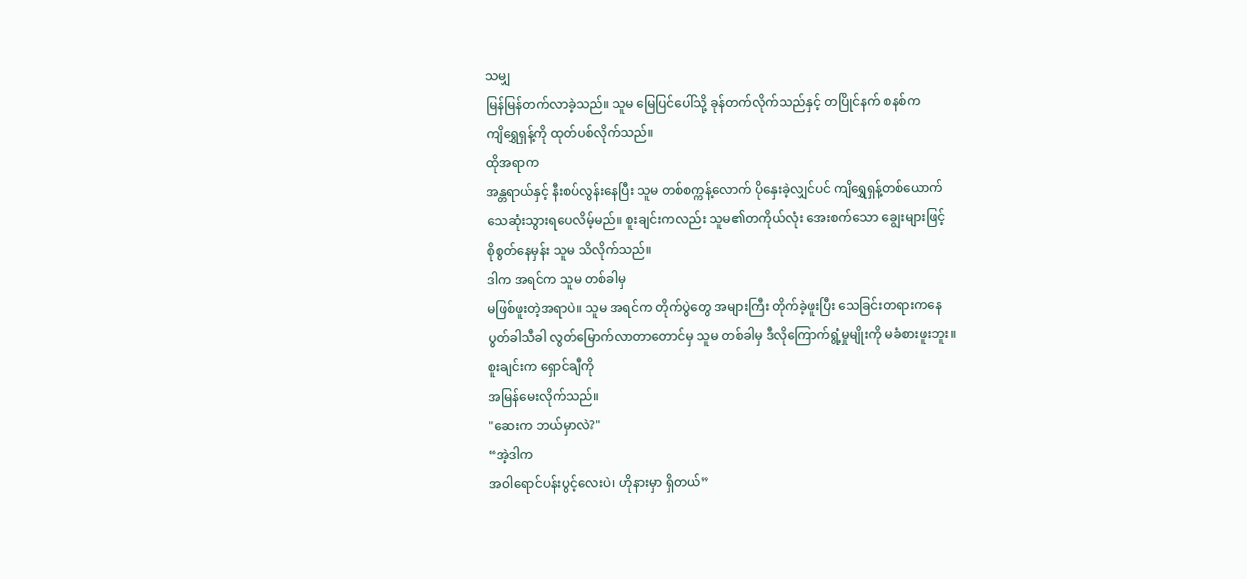သမျှ
မြန်မြန်တက်လာခဲ့သည်။ သူမ မြေပြင်ပေါ်သို့ ခုန်တက်လိုက်သည်နှင့် တပြိုင်နက် စနစ်က
ကျိရွှေရှန့်ကို ထုတ်ပစ်လိုက်သည်။
ထိုအရာက
အန္တရာယ်နှင့် နီးစပ်လွန်းနေပြီး သူမ တစ်စက္ကန့်လောက် ပိုနှေးခဲ့လျှင်ပင် ကျိရွှေရှန့်တစ်ယောက်
သေဆုံးသွားရပေလိမ့်မည်။ စူးချင်းကလည်း သူမ၏တကိုယ်လုံး အေးစက်သော ချွေးများဖြင့်
စိုစွတ်နေမှန်း သူမ သိလိုက်သည်။
ဒါက အရင်က သူမ တစ်ခါမှ
မဖြစ်ဖူးတဲ့အရာပဲ။ သူမ အရင်က တိုက်ပွဲတွေ အများကြီး တိုက်ခဲ့ဖူးပြီး သေခြင်းတရားကနေ
ပွတ်ခါသီခါ လွတ်မြောက်လာတာတောင်မှ သူမ တစ်ခါမှ ဒီလိုကြောက်ရွံ့မှုမျိုးကို မခံစားဖူးဘူး။
စူးချင်းက ရှောင်ချီကို
အမြန်မေးလိုက်သည်။
"ဆေးက ဘယ်မှာလဲ?"
“အဲ့ဒါက
အဝါရောင်ပန်းပွင့်လေးပဲ၊ ဟိုနားမှာ ရှိတယ်”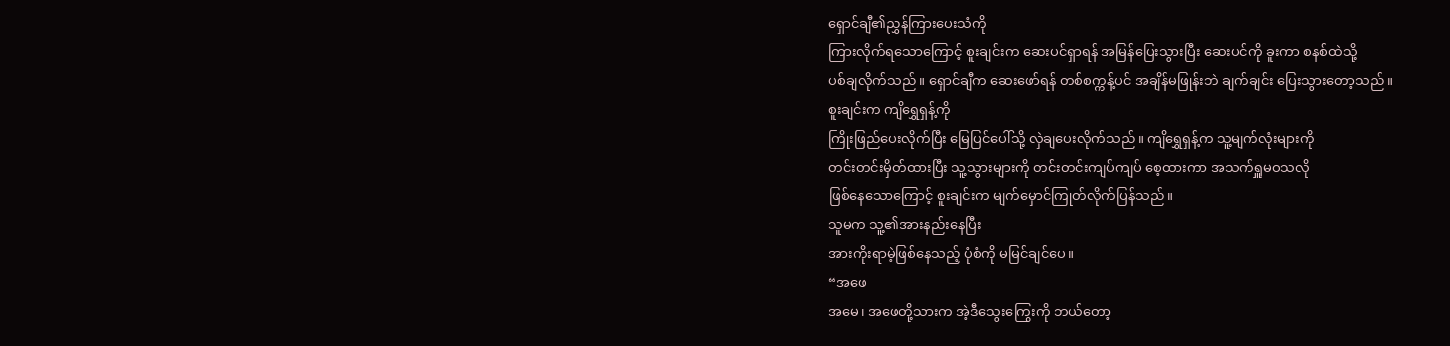ရှောင်ချီ၏ညွှန်ကြားပေးသံကို
ကြားလိုက်ရသောကြောင့် စူးချင်းက ဆေးပင်ရှာရန် အမြန်ပြေးသွားပြီး ဆေးပင်ကို ခူးကာ စနစ်ထဲသို့
ပစ်ချလိုက်သည်။ ရှောင်ချီက ဆေးဖော်ရန် တစ်စက္ကန့်ပင် အချိန်မဖြုန်းဘဲ ချက်ချင်း ပြေးသွားတော့သည်။
စူးချင်းက ကျိရွှေရှန့်ကို
ကြိုးဖြည်ပေးလိုက်ပြီး မြေပြင်ပေါ်သို့ လှဲချပေးလိုက်သည်။ ကျိရွှေရှန့်က သူ့မျက်လုံးများကို
တင်းတင်းမှိတ်ထားပြီး သူ့သွားများကို တင်းတင်းကျပ်ကျပ် စေ့ထားကာ အသက်ရှူမဝသလို
ဖြစ်နေသောကြောင့် စူးချင်းက မျက်မှောင်ကြုတ်လိုက်ပြန်သည်။
သူမက သူ့၏အားနည်းနေပြီး
အားကိုးရာမဲ့ဖြစ်နေသည့် ပုံစံကို မမြင်ချင်ပေ။
“အဖေ
အမေ၊ အဖေတို့သားက အဲ့ဒီသွေးကြွေးကို ဘယ်တော့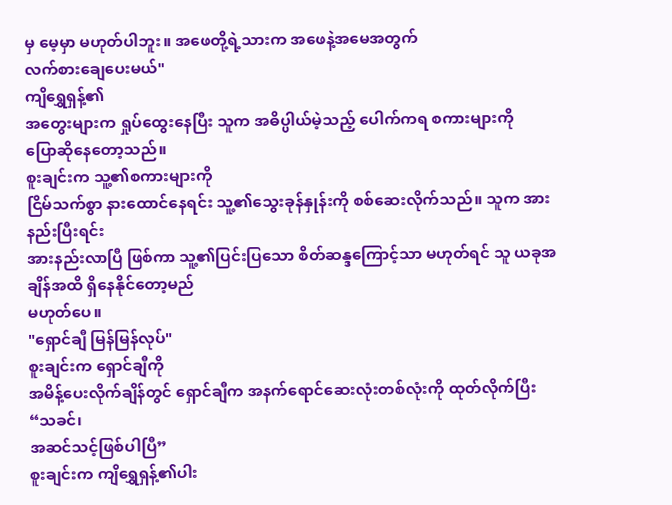မှ မေ့မှာ မဟုတ်ပါဘူး။ အဖေတို့ရဲ့သားက အဖေနဲ့အမေအတွက်
လက်စားချေပေးမယ်"
ကျိရွှေရှန့်၏
အတွေးများက ရှုပ်ထွေးနေပြီး သူက အဓိပ္ပါယ်မဲ့သည့် ပေါက်ကရ စကားများကို
ပြောဆိုနေတော့သည်။
စူးချင်းက သူ့၏စကားများကို
ငြိမ်သက်စွာ နားထောင်နေရင်း သူ့၏သွေးခုန်နှုန်းကို စစ်ဆေးလိုက်သည်။ သူက အားနည်းပြီးရင်း
အားနည်းလာပြီ ဖြစ်ကာ သူ့၏ပြင်းပြသော စိတ်ဆန္ဒကြောင့်သာ မဟုတ်ရင် သူ ယခုအချိန်အထိ ရှိနေနိုင်တော့မည်
မဟုတ်ပေ။
"ရှောင်ချီ မြန်မြန်လုပ်"
စူးချင်းက ရှောင်ချီကို
အမိန့်ပေးလိုက်ချိန်တွင် ရှောင်ချီက အနက်ရောင်ဆေးလုံးတစ်လုံးကို ထုတ်လိုက်ပြီး “သခင်၊
အဆင်သင့်ဖြစ်ပါပြီ”
စူးချင်းက ကျိရွှေရှန့်၏ပါး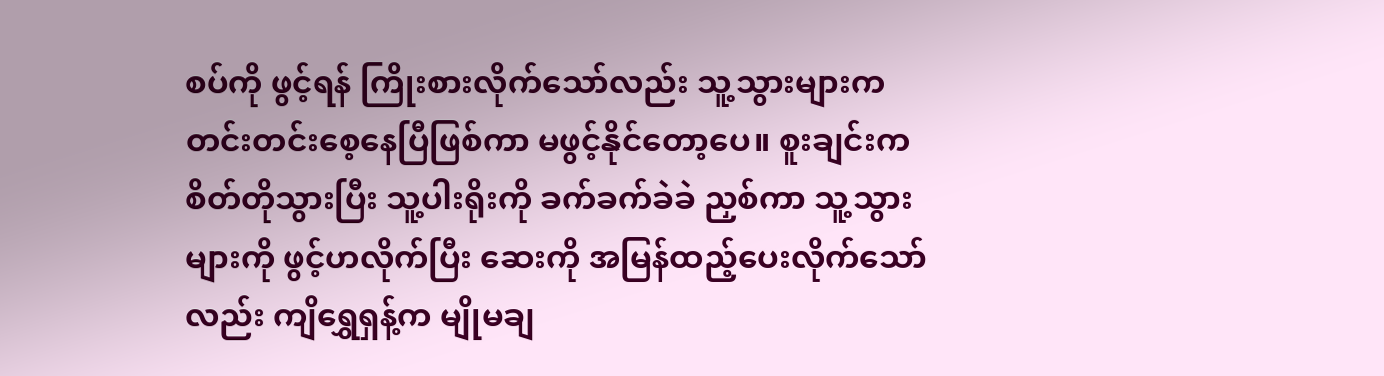စပ်ကို ဖွင့်ရန် ကြိုးစားလိုက်သော်လည်း သူ့သွားများက တင်းတင်းစေ့နေပြီဖြစ်ကာ မဖွင့်နိုင်တော့ပေ။ စူးချင်းက စိတ်တိုသွားပြီး သူ့ပါးရိုးကို ခက်ခက်ခဲခဲ ညှစ်ကာ သူ့သွားများကို ဖွင့်ဟလိုက်ပြီး ဆေးကို အမြန်ထည့်ပေးလိုက်သော်လည်း ကျိရွှေရှန့်က မျိုမချ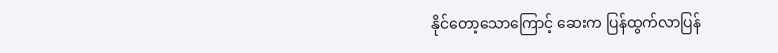နိုင်တော့သောကြောင့် ဆေးက ပြန်ထွက်လာပြန်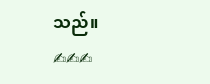သည်။
✍✍✍